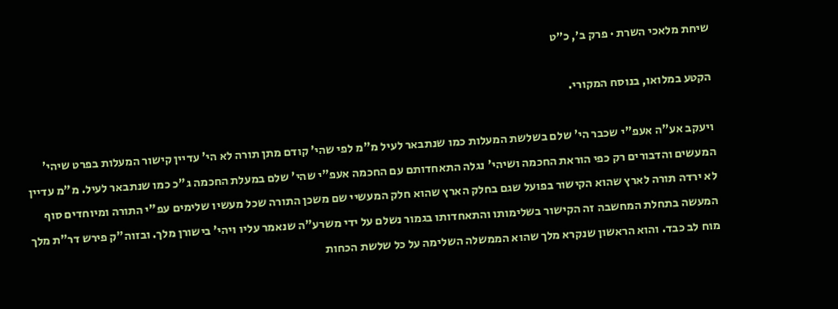שיחת מלאכי השרת · פרק ב׳, כ״ט

הקטע במלואו, בנוסח המקורי.

ויעקב אע"ה אעפ"י שכבר הי' שלם בשלשת המעלות כמו שנתבאר לעיל מ"מ לפי שהי' קודם מתן תורה לא הי' עדיין קישור המעלות בפרט שיהי' המעשים והדבורים רק כפי הוראת החכמה ושיהי' נגלה התאחדותם עם החכמה אעפ"י שהי' שלם במעלת החכמה ג"כ כמו שנתבאר לעיל. מ"מ עדיין לא ירדה תורה לארץ שהוא הקישור בפועל שגם בחלק הארץ שהוא חלק המעשיי שם משכן התורה שכל מעשיו שלימים עפ"י התורה ומיוחדים סוף המעשה בתחלת המחשבה זה הקישור בשלימותו והתאחדותו בגמור נשלם על ידי משרע"ה שנאמר עליו ויהי' בישורן מלך. ובזוה"ק פירש דר"ת מלך מוח לב כבד. והוא הראשון שנקרא מלך שהוא הממשלה השלימה על כל שלשת הכחות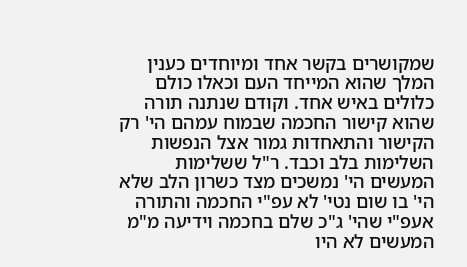שמקושרים בקשר אחד ומיוחדים כענין המלך שהוא המייחד העם וכאלו כולם כלולים באיש אחד. וקודם שנתנה תורה שהוא קישור החכמה שבמוח עמהם הי' רק הקישור והתאחדות גמור אצל הנפשות השלימות בלב וכבד. ר"ל ששלימות המעשים הי' נמשכים מצד כשרון הלב שלא הי' בו שום נטי' לא עפ"י החכמה והתורה אעפ"י שהי' ג"כ שלם בחכמה וידיעה מ"מ המעשים לא היו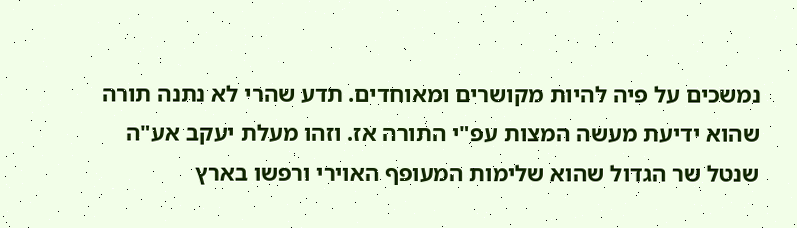נמשכים על פיה להיות מקושרים ומאוחדים. תדע שהרי לא נתנה תורה שהוא ידיעת מעשה המצות עפ"י התורה אז. וזהו מעלת יעקב אע"ה שנטל שר הגדול שהוא שלימות המעופף האוירי ורפשו בארץ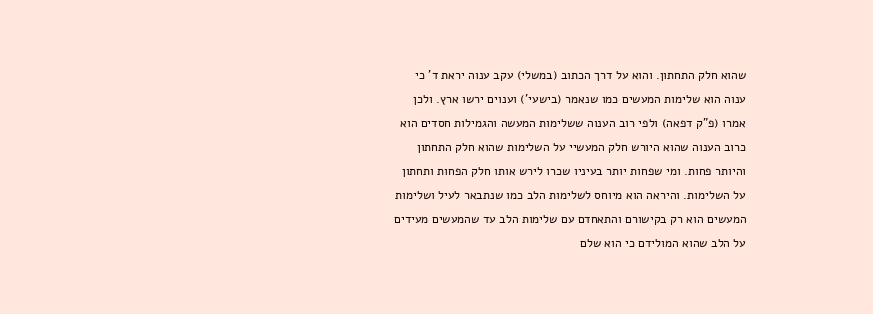שהוא חלק התחתון. והוא על דרך הכתוב (במשלי) עקב ענוה יראת ד' כי ענוה הוא שלימות המעשים כמו שנאמר (בישעי') וענוים ירשו ארץ. ולכן אמרו (פ"ק דפאה) ולפי רוב הענוה ששלימות המעשה והגמילות חסדים הוא כרוב הענוה שהוא היורש חלק המעשיי על השלימות שהוא חלק התחתון והיותר פחות. ומי שפחות יותר בעיניו שכרו לירש אותו חלק הפחות ותחתון על השלימות. והיראה הוא מיוחס לשלימות הלב כמו שנתבאר לעיל ושלימות המעשים הוא רק בקישורם והתאחדם עם שלימות הלב עד שהמעשים מעידים על הלב שהוא המולידם כי הוא שלם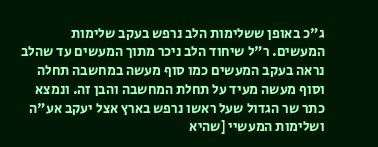ג"כ באופן ששלימות הלב נרפש בעקב שלימות המעשים. ר"ל שיחוד הלב ניכר מתוך המעשים עד שהלב נראה בעקב המעשים כמו סוף מעשה במחשבה תחלה וסוף מעשה מעיד על תחלת המחשבה והבן זה. ונמצא כתר שר הגדול שעל ראשו נרפש בארץ אצל יעקב אע"ה ושלימות המעשיי [שהיא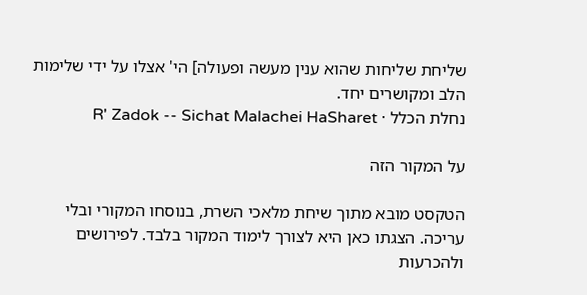שליחת שליחות שהוא ענין מעשה ופעולה] הי' אצלו על ידי שלימות הלב ומקושרים יחד.
נחלת הכלל · R' Zadok -- Sichat Malachei HaSharet

על המקור הזה

הטקסט מובא מתוך שיחת מלאכי השרת, בנוסחו המקורי ובלי עריכה. הצגתו כאן היא לצורך לימוד המקור בלבד. לפירושים ולהכרעות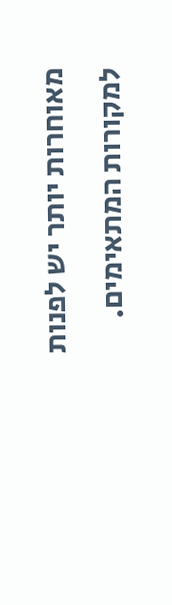מאוחרות יותר יש לפנות למקורות המתאימים.